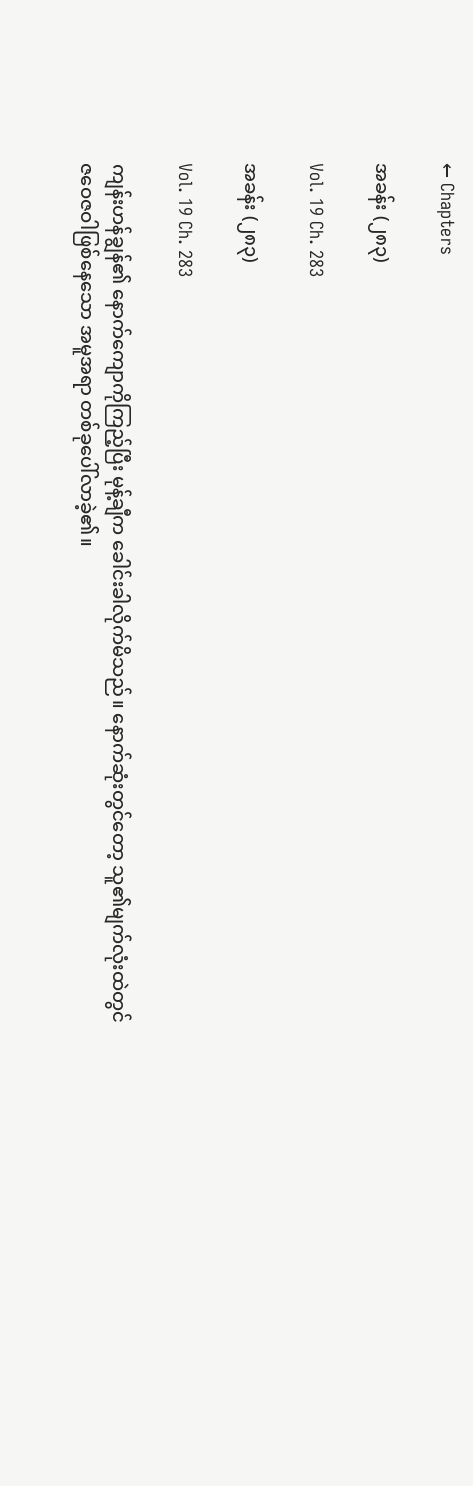← Chapters

အခန်း (၂၈၃)

Vol. 19 Ch. 283

အခန်း (၂၈၃)

Vol. 19 Ch. 283

ကျန်းဟန်ချွန်၏ နောက်ကျောကိုကြည့်ပြီး မုန့်ချီက ခေါင်းခါလိုက်မိသည်။ နောက်ဆုံးတွင်တော့ သူ၏မျက်လုံးထဲတွင် ဇဝေဇဝါဖြစ်နေသော အမူအရာ တစ်ခုပေါ်လာခဲ့၏။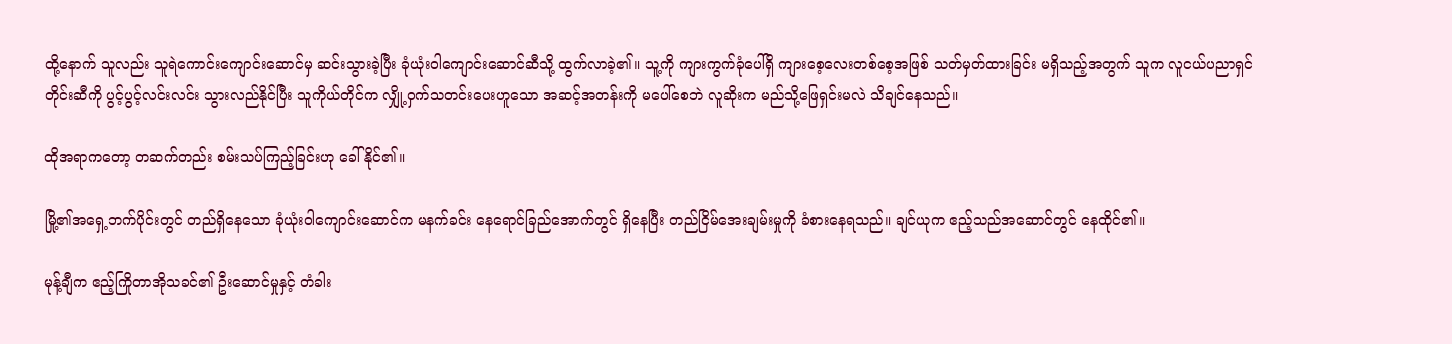ထို့နောက် သူလည်း သူရဲကောင်းကျောင်းဆောင်မှ ဆင်းသွားခဲ့ပြီး ခုံယုံးဝါကျောင်းဆောင်ဆီသို့ ထွက်လာခဲ့၏။ သူ့ကို ကျားကွက်ခုံပေါ်ရှိ ကျားစေ့လေးတစ်စေ့အဖြစ် သတ်မှတ်ထားခြင်း မရှိသည့်အတွက် သူက လူငယ်ပညာရှင်တိုင်းဆီကို ပွင့်ပွင့်လင်းလင်း သွားလည်နိုင်ပြီး သူကိုယ်တိုင်က လျှို့ဝှက်သတင်းပေးဟူသော အဆင့်အတန်းကို မပေါ်စေဘဲ လူဆိုးက မည်သို့ဖြေရှင်းမလဲ သိချင်နေသည်။

ထိုအရာကတော့ တဆက်တည်း စမ်းသပ်ကြည့်ခြင်းဟု ခေါ်နိုင်၏။

မြို့၏အရှေ့ဘက်ပိုင်းတွင် တည်ရှိနေသော ခုံယုံးဝါကျောင်းဆောင်က မနက်ခင်း နေရောင်ခြည်အောက်တွင် ရှိနေပြီး တည်ငြိမ်‌အေးချမ်းမှုကို ခံစားနေရသည်။ ချင်ယုက ဧည့်သည်အဆောင်တွင် နေထိုင်၏။

မုန့်ချီက ဧည့်ကြိုတာအိုသခင်၏ ဦးဆောင်မှုနှင့် တံခါး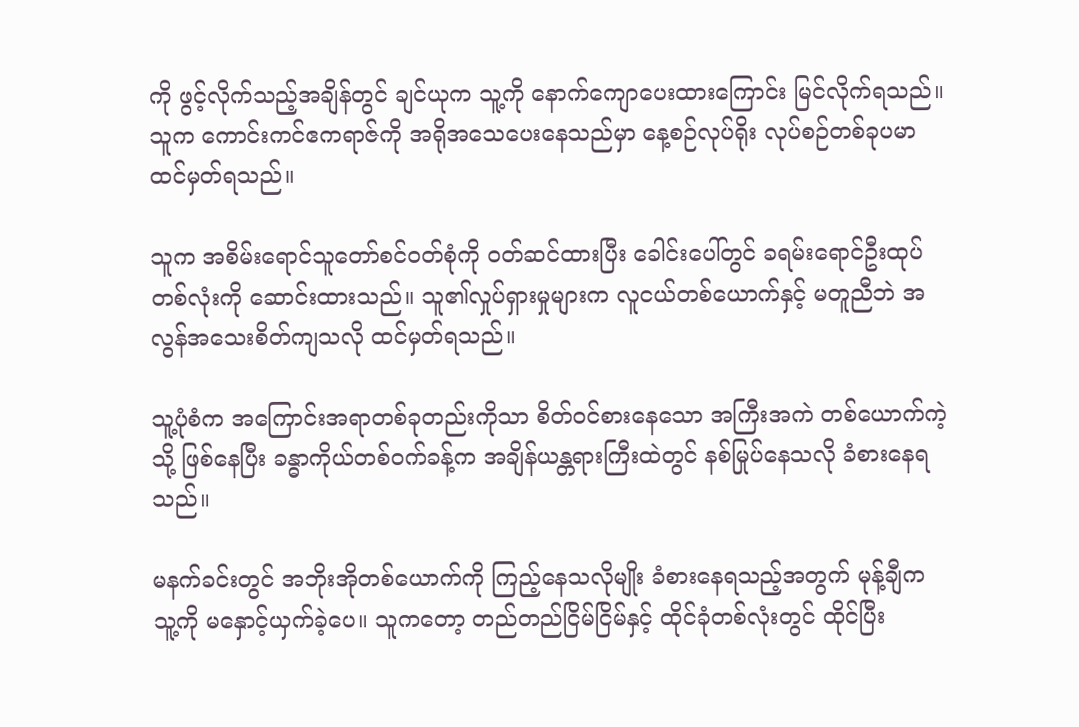ကို ဖွင့်လိုက်သည့်အချိန်တွင် ချင်ယုက သူ့ကို နောက်ကျောပေးထားကြောင်း မြင်လိုက်ရသည်။ သူက ကောင်းကင်ဧကရာဇ်ကို အရိုအသေပေးနေသည်မှာ နေ့စဉ်လုပ်ရိုး လုပ်စဉ်တစ်ခုပမာ ထင်မှတ်ရသည်။

သူက အစိမ်းရောင်သူတော်စင်ဝတ်စုံကို ဝတ်ဆင်ထားပြီး ခေါင်းပေါ်တွင် ခရမ်းရောင်ဦးထုပ်တစ်လုံးကို ဆောင်းထားသည်။ သူ၏လှုပ်ရှားမှုများက လူငယ်တစ်ယောက်နှင့် မတူညီဘဲ အလွန်အသေးစိတ်ကျသလို ထင်မှတ်ရသည်။

သူ့ပုံစံက အကြောင်းအရာတစ်ခုတည်းကိုသာ စိတ်ဝင်စားနေသော အကြီးအကဲ တစ်ယောက်ကဲ့သို့ ဖြစ်နေပြီး ခန္ဓာကိုယ်တစ်ဝက်ခန့်က အချိန်ယန္တရားကြီးထဲတွင် နစ်မြုပ်နေသလို ခံစားနေရသည်။

မနက်ခင်းတွင် အဘိုးအိုတစ်ယောက်ကို ကြည့်နေသလိုမျိုး ခံစားနေရသည့်အတွက် မုန့်ချီက သူ့ကို မနှောင့်ယှက်ခဲ့ပေ။ သူကတော့ တည်တည်ငြိမ်ငြိမ်နှင့် ထိုင်ခုံတစ်လုံးတွင် ထိုင်ပြီး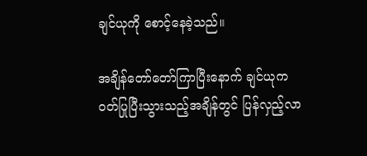ချင်ယုကို စောင့်နေခဲ့သည်။

အချိန်တော်တော်ကြာပြီးနောက် ချင်ယုက ဝတ်ပြုပြီးသွားသည့်အချိန်တွင် ပြန်လှည့်လာ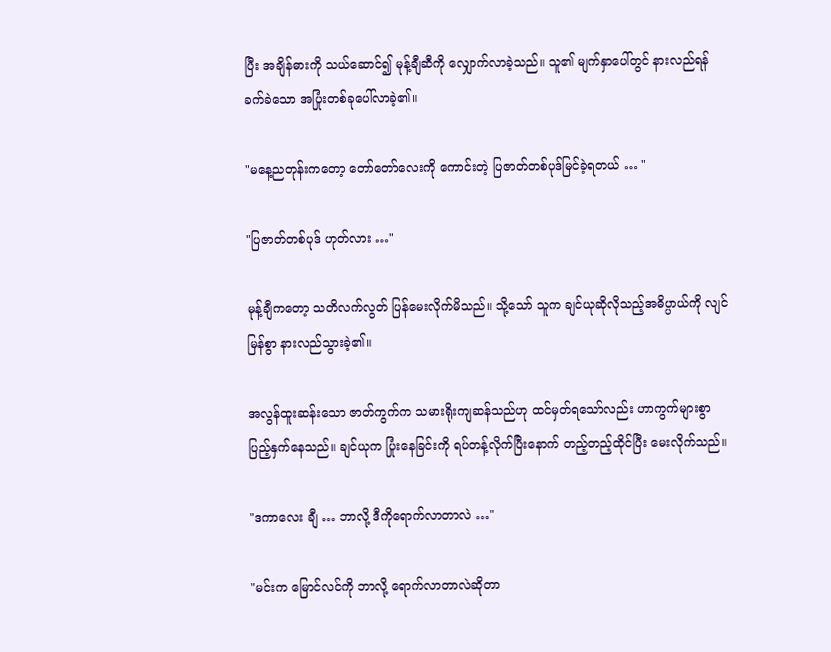ပြီး အချိန်ဓားကို သယ်ဆောင်၍ မုန့်ချီဆီကို လျှောက်လာခဲ့သည်။ သူ၏ မျက်နှာပေါ်တွင် နားလည်ရန် ခက်ခဲသော အပြုံးတစ်ခုပေါ်လာခဲ့၏။

"မနေ့ညတုန်းကတော့ တော်တော်လေးကို ကောင်းတဲ့ ပြဇာတ်တစ်ပုဒ်မြင်ခဲ့ရတယ် … "

"ပြဇာတ်တစ်ပုဒ် ဟုတ်လား …"

မုန့်ချီကတော့ သတိလက်လွတ် ပြန်မေးလိုက်မိသည်။ သို့သော် သူက ချင်ယုဆိုလိုသည့်အဓိပ္ပာယ်ကို လျင်မြန်စွာ နားလည်သွားခဲ့၏။

အလွန်ထူးဆန်းသော ဇာတ်ကွက်က သမားရိုးကျဆန်သည်ဟု ထင်မှတ်ရသော်လည်း ဟာကွက်များစွာ ပြည့်နှက်နေသည်။ ချင်ယုက ပြုံးနေခြင်းကို ရပ်တန့်လိုက်ပြီးနောက် တည့်တည့်ထိုင်ပြီး မေးလိုက်သည်။

"ဒကာလေး ချီ … ဘာလို့ ဒီကိုရောက်လာတာလဲ …"

"မင်းက မြောင်လင်ကို ဘာလို့ ရောက်လာတာလဲဆိုတာ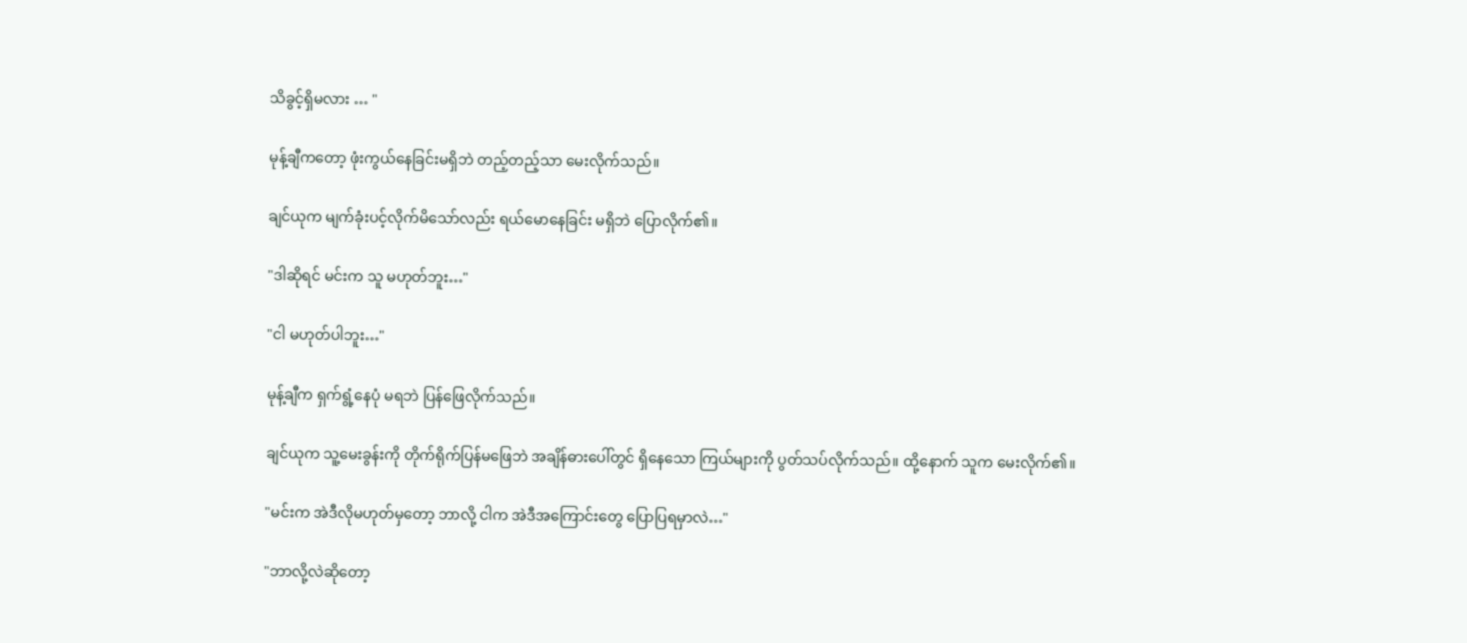သိခွင့်ရှိမလား … "

မုန့်ချီကတော့ ဖုံးကွယ်နေခြင်းမရှိဘဲ တည့်တည့်သာ မေးလိုက်သည်။

ချင်ယုက မျက်ခုံးပင့်လိုက်မိသော်လည်း ရယ်မောနေခြင်း မရှိဘဲ ပြောလိုက်၏။

"ဒါဆိုရင် မင်းက သူ မဟုတ်ဘူး…"

"ငါ မဟုတ်ပါဘူး…"

မုန့်ချီက ရှက်ရွံ့နေပုံ မရဘဲ ပြန်ဖြေလိုက်သည်။

ချင်ယုက သူ့မေးခွန်းကို တိုက်ရိုက်ပြန်မဖြေဘဲ အချိန်ဓားပေါ်တွင် ရှိနေသော ကြယ်များကို ပွတ်သပ်လိုက်သည်။ ထို့နောက် သူက မေးလိုက်၏။

"မင်းက အဲဒီလိုမဟုတ်မှတော့ ဘာလို့ ငါက အဲဒီအကြောင်းတွေ ပြောပြရမှာလဲ…"

"ဘာလို့လဲဆိုတော့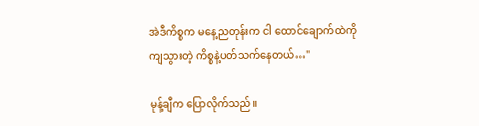အဲဒီကိစ္စက မနေ့ညတုန်းက ငါ ထောင်ချောက်ထဲကို ကျသွားတဲ့ ကိစ္စနဲ့ပတ်သက်နေတယ်…"

မုန့်ချီက ပြောလိုက်သည်။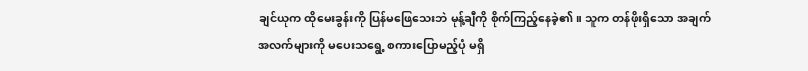ချင်ယုက ထိုမေးခွန်းကို ပြန်မဖြေသေးဘဲ မုန့်ချီကို စိုက်ကြည့်နေခဲ့၏။ သူက တန်ဖိုးရှိသော အချက်အလက်များကို မပေးသရွေ့ စကားပြောမည့်ပုံ မရှိ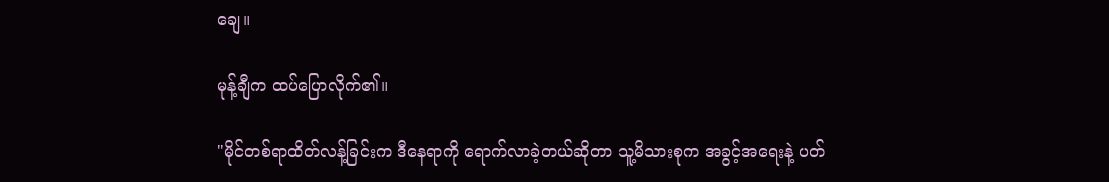ချေ။

မုန့်ချီက ထပ်ပြောလိုက်၏။

"မိုင်တစ်ရာထိတ်လန့်ခြင်းက ဒီနေရာကို ရောက်လာခဲ့တယ်ဆိုတာ သူ့မိသားစုက အခွင့်အရေးနဲ့ ပတ်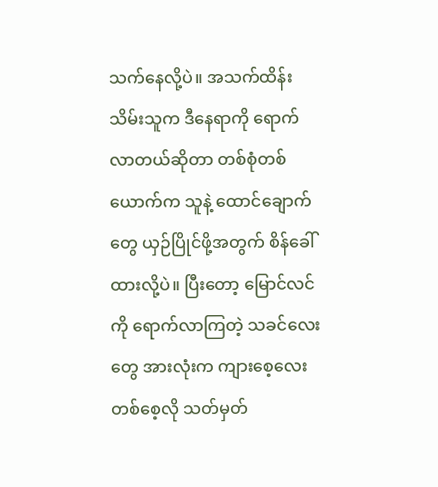သက်နေလို့ပဲ။ အသက်ထိန်းသိမ်းသူက ဒီနေရာကို ရောက်လာတယ်ဆိုတာ တစ်စုံတစ်ယောက်က သူနဲ့ ထောင်ချောက်တွေ ယှဉ်ပြိုင်ဖို့အတွက် စိန်ခေါ်ထားလို့ပဲ။ ပြီးတော့ မြောင်လင်ကို ရောက်လာကြတဲ့ သခင်လေးတွေ အားလုံးက ကျားစေ့လေးတစ်စေ့လို သတ်မှတ်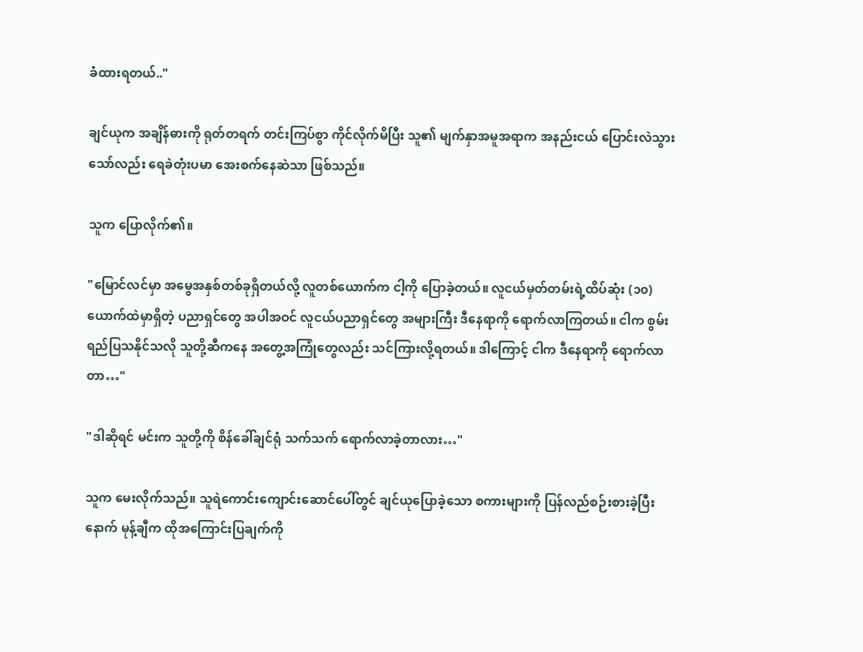ခံထားရတယ်.."

ချင်ယုက အချိန်ဓားကို ရုတ်တရက် တင်းကြပ်စွာ ကိုင်လိုက်မိပြီး သူ၏ မျက်နှာအမူအရာက အနည်းငယ် ပြောင်းလဲသွားသော်လည်း ရေခဲတုံးပမာ အေးစက်နေဆဲသာ ဖြစ်သည်။

သူက ပြောလိုက်၏။

"မြောင်လင်မှာ အမွေအနှစ်တစ်ခုရှိတယ်လို့ လူတစ်ယောက်က ငါ့ကို ပြောခဲ့တယ်။ လူငယ်မှတ်တမ်းရဲ့ထိပ်ဆုံး (၁၀)ယောက်ထဲမှာရှိတဲ့ ပညာရှင်တွေ အပါအဝင် လူငယ်ပညာရှင်တွေ အများကြီး ဒီနေရာကို ရောက်လာကြတယ်။ ငါက စွမ်းရည်ပြသနိုင်သလို သူတို့ဆီကနေ အတွေ့အကြုံတွေလည်း သင်ကြားလို့ရတယ်။ ဒါကြောင့် ငါက ဒီနေရာကို ရောက်လာတာ…"

"ဒါဆိုရင် မင်းက သူတို့ကို စိန်ခေါ်ချင်ရုံ သက်သက် ရောက်လာခဲ့တာလား…"

သူက မေးလိုက်သည်။ သူရဲကောင်းကျောင်းဆောင်ပေါ်တွင် ချင်ယုပြောခဲ့သော စကားများကို ပြန်လည်စဉ်းစားခဲ့ပြီးနောက် မုန့်ချီက ထိုအကြောင်းပြချက်ကို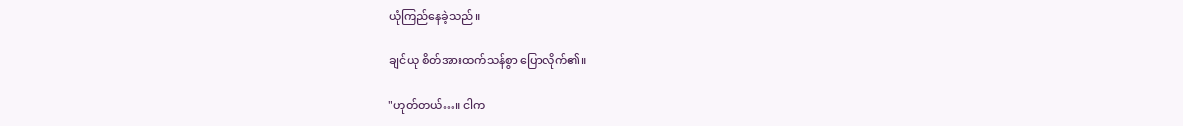ယုံကြည်နေခဲ့သည်။

ချင်ယု စိတ်အားထက်သန်စွာ ပြောလိုက်၏။

"ဟုတ်တယ်…။ ငါက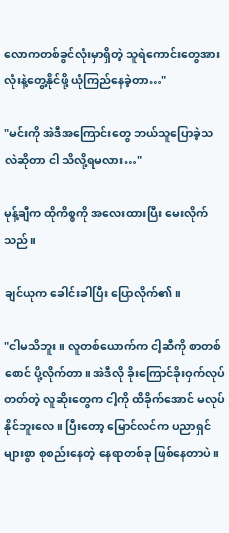လောကတစ်ခွင်လုံးမှာရှိတဲ့ သူရဲကောင်းတွေအားလုံးနဲ့တွေ့နိုင်ဖို့ ယုံကြည်နေခဲ့တာ…"

"မင်းကို အဲဒီအကြောင်းတွေ ဘယ်သူပြောခဲ့သလဲဆိုတာ ငါ သိလို့ရမလား…"

မုန့်ချီက ထိုကိစ္စကို အလေးထားပြီး မေးလိုက်သည်။

ချင်ယုက ခေါင်းခါပြီး ပြောလိုက်၏။

"ငါမသိဘူး။ လူတစ်ယောက်က ငါ့ဆီကို စာတစ်စောင် ပို့လိုက်တာ။ အဲဒီလို ခိုးကြောင်ခိုးဝှက်လုပ်တတ်တဲ့ လူဆိုးတွေက ငါ့ကို ထိခိုက်အောင် မလုပ်နိုင်ဘူး‌လေ။ ပြီးတော့ မြောင်လင်က ပညာရှင်များစွာ စုစည်းနေတဲ့ နေရာတစ်ခု ဖြစ်နေတာပဲ။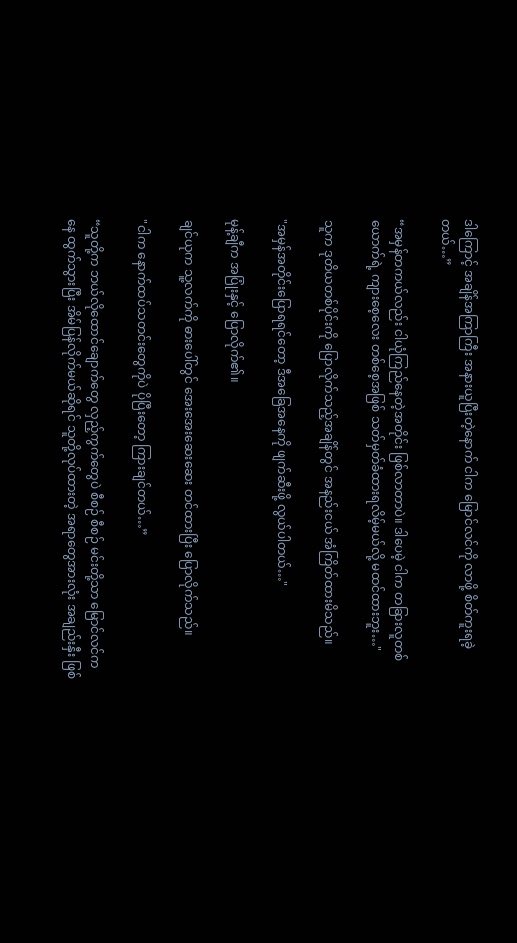ဒါကြောင့် အချိန်အကြာကြီး အနားယူပြီးတဲ့နောက် ငါက မြောင်လင်ကို လာဖို့ စိတ်ကူးရခဲ့တယ်…”

“အမှန်တကယ်လည်း ငါယုံကြည်နေတဲ့အတိုင်း ဖြစ်လာတာပဲ။ ဒါပေမဲ့ ငါက တခြားလူတစ်ယောက်ရဲ့ ကျားစေ့လေး ‌တစ်စေ့အဖြစ် သတ်မှတ်ခံထားရလိမ့်မယ်လို့ မထင်ထားဘူး…"

သူက ဒုတိယတစ်ပိုင်းကို ပြောလိုက်သည့်အချိန်တွင် အနည်းငယ် အံကြိတ်ထားမိသည်။

"အမှန်အတိုင်းပြောရရင်တော့ ဒီအခြေအနေကို ဖျက်ဆီးဖို့ လွယ်ပါတယ်…"

မုန့်ချီက အပြုံးနှင့် ပြောလိုက်၏။

ချင်ယုက သူ့လက်ကို ဓားပေါ်တွင် အေးအေးဆေးဆေး တင်ထားပြီး ပြောလိုက်သည်။

"ငါက နောက်ထပ်သတင်းတွေကိုပဲ ပိုပြီးတော့ ကြားချင်တယ်…”

“သူတို့က ဘယ်လိုထောင်ချောက်တွေ လှည့်ကွက်တွေပဲ စီစဉ် စီစဉ် မင်းတို့သာ မြောင်လင်ကနေ ထွက်သွားပြီး အိမ်ပြန်လိုက်မယ်ဆိုရင် သူတို့လုပ်ထားတဲ့ အရာတွေအားလုံး အချည်းနှီး ဖြစ်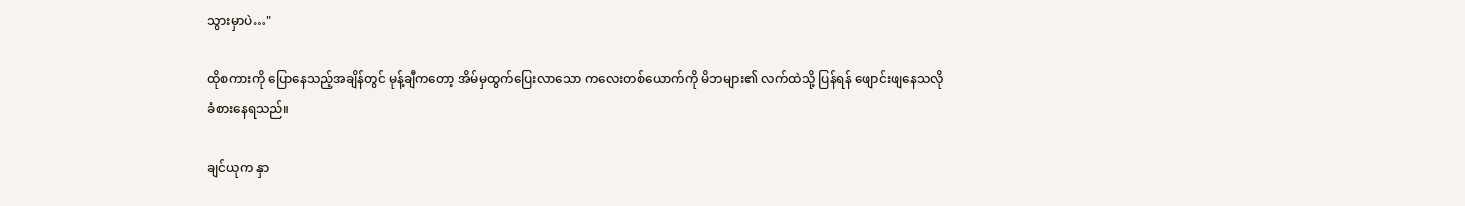သွားမှာပဲ…"

ထိုစကားကို ပြောနေသည့်အချိန်တွင် မုန့်ချီကတော့ အိမ်မှထွက်ပြေးလာသော ကလေးတစ်ယောက်ကို မိဘများ၏ လက်ထဲသို့ ပြန်ရန် ဖျောင်းဖျနေသလို ခံစားနေရသည်။

ချင်ယုက နှာ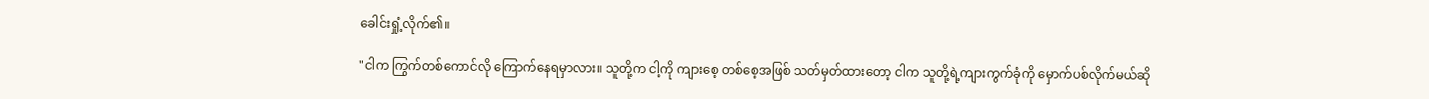ခေါင်းရှုံ့လိုက်၏။

"ငါက ကြွက်တစ်ကောင်လို ကြောက်နေရမှာလား။ သူတို့က ငါ့ကို ကျားစေ့ တစ်စေ့အဖြစ် သတ်မှတ်ထားတော့ ငါက သူတို့ရဲ့ကျားကွက်ခုံကို မှောက်ပစ်လိုက်မယ်ဆို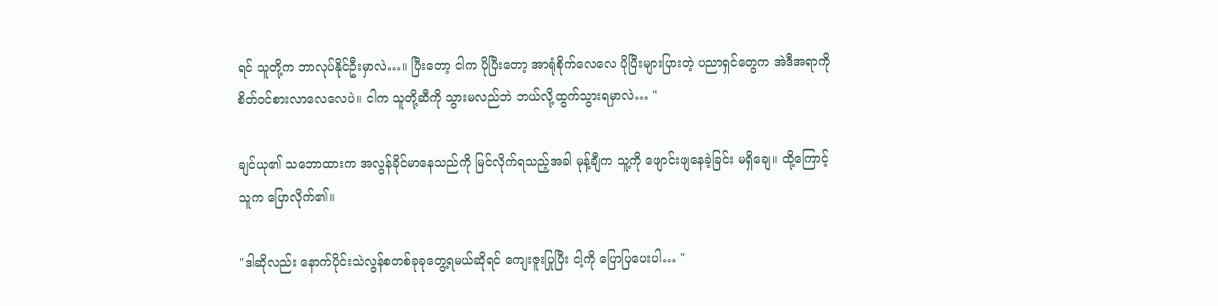ရင် သူတို့က ဘာလုပ်နိုင်ဦးမှာလဲ…။ ပြီးတော့ ငါက ပိုပြီးတော့ အာရုံစိုက်လေလေ ပိုပြီးများပြားတဲ့ ပညာရှင်တွေက အဲဒီအရာကို စိတ်ဝင်စားလာလေလေပဲ။ ငါက သူတို့ဆီကို သွားမလည်ဘဲ ဘယ်လို့ထွက်သွားရမှာလဲ… "

ချင်ယု၏ သဘောထားက အလွန်ခိုင်မာနေသည်ကို မြင်လိုက်ရသည့်အခါ မုန့်ချီက သူ့ကို ဖျောင်းဖျနေခဲ့ခြင်း မရှိချေ။ ထို့ကြောင့် သူက ပြောလိုက်၏။

"ဒါဆိုလည်း နောက်ပိုင်းသဲလွန်စတစ်ခုခုတွေ့ရမယ်ဆိုရင် ကျေးဇူးပြုပြီး ငါ့ကို ပြောပြပေးပါ… "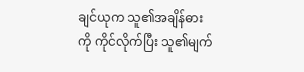ချင်ယုက သူ၏အချိန်ဓားကို ကိုင်လိုက်ပြီး သူ၏မျက်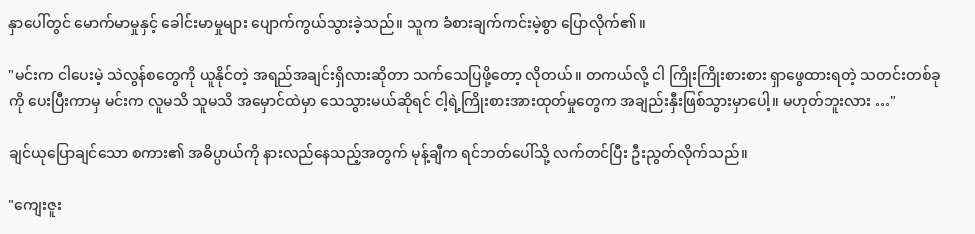နှာပေါ်တွင် မောက်မာမှုနှင့် ခေါင်းမာမှုများ ပျောက်ကွယ်သွားခဲ့သည်။ သူက ခံစားချက်ကင်းမဲ့စွာ ပြောလိုက်၏။

"မင်းက ငါပေးမဲ့ သဲလွန်စတွေကို ယူနိုင်တဲ့ အရည်အချင်းရှိလားဆိုတာ သက်သေပြဖို့တော့ လိုတယ်။ တကယ်လို့ ငါ ကြိုးကြိုးစားစား ရှာဖွေထားရတဲ့ သတင်းတစ်ခုကို ပေးပြီးကာမှ မင်းက လူမသိ သူမသိ အမှောင်ထဲမှာ သေသွားမယ်ဆိုရင် ငါ့ရဲ့ကြိုးစားအားထုတ်မှုတွေက အချည်းနှီးဖြစ်သွားမှာပေါ့။ မဟုတ်ဘူးလား …"

ချင်ယုပြောချင်သော စကား၏ အဓိပ္ပာယ်ကို နားလည်နေသည့်အတွက် မုန့်ချီက ရင်ဘတ်ပေါ်သို့ လက်တင်ပြီး ဦးညွတ်လိုက်သည်။

"ကျေးဇူး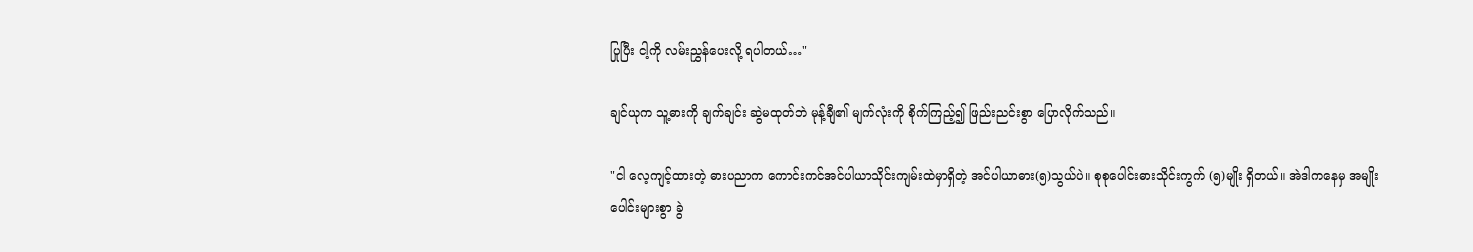ပြုပြီး ငါ့ကို လမ်းညွှန်ပေးလို့ ရပါတယ်…"

ချင်ယုက သူ့ဓားကို ချက်ချင်း ဆွဲမထုတ်ဘဲ မုန့်ချီ၏ မျက်လုံးကို စိုက်ကြည့်၍ ဖြည်းညင်းစွာ ပြောလိုက်သည်။

"ငါ လေ့ကျင့်ထားတဲ့ ဓားပညာက ကောင်းကင်အင်ပါယာသိုင်းကျမ်းထဲမှာရှိတဲ့ အင်ပါယာဓား(၅)သွယ်ပဲ။ စုစုပေါင်းဓားသိုင်းကွက် (၅)မျိုး ရှိတယ်။ အဲဒါကနေမှ အမျိုးပေါင်းများစွာ ခွဲ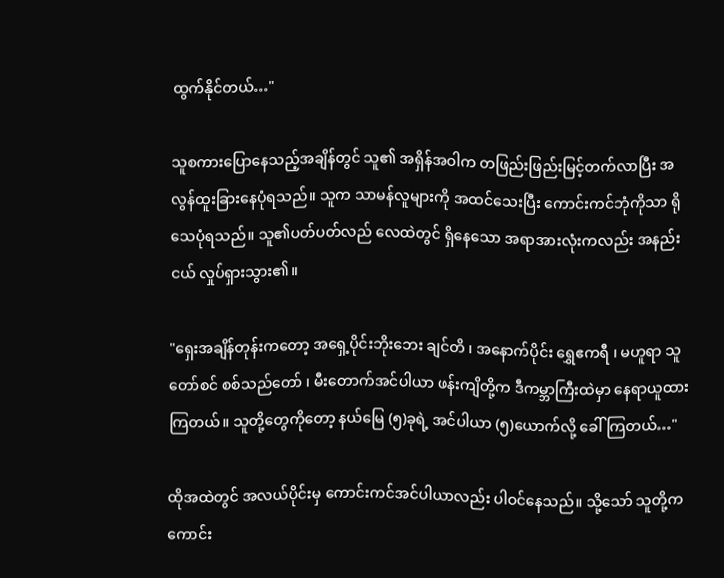ထွက်နိုင်တယ်…"

သူစကားပြောနေသည့်အချိန်တွင် သူ၏ အရှိန်အဝါက တဖြည်းဖြည်းမြင့်တက်လာပြီး အလွန်ထူးခြားနေပုံရသည်။ သူက သာမန်လူများကို အထင်သေးပြီး ကောင်းကင်ဘုံကိုသာ ရိုသေပုံရသည်။ သူ၏ပတ်ပတ်လည် လေထဲတွင် ရှိနေသော အရာအားလုံးကလည်း အနည်းငယ် လှုပ်ရှားသွား၏။

"ရှေးအချိန်တုန်းကတော့ အရှေ့ပိုင်းဘိုးဘေး ချင်တိ ၊ အနောက်ပိုင်း ရွှေဧကရီ ၊ မဟူရာ သူတော်စင် စစ်သည်တော် ၊ မီးတောက်အင်ပါယာ ဖန်းကျိတို့က ဒီကမ္ဘာကြီးထဲမှာ နေရာယူထားကြတယ်။ သူတို့တွေကိုတော့ နယ်မြေ (၅)ခုရဲ့ အင်ပါယာ (၅)ယောက်လို့ ခေါ်ကြတယ်…"

ထိုအထဲတွင် အလယ်ပိုင်းမှ ကောင်းကင်အင်ပါယာလည်း ပါဝင်‌နေသည်။ သို့သော် သူတို့က ကောင်း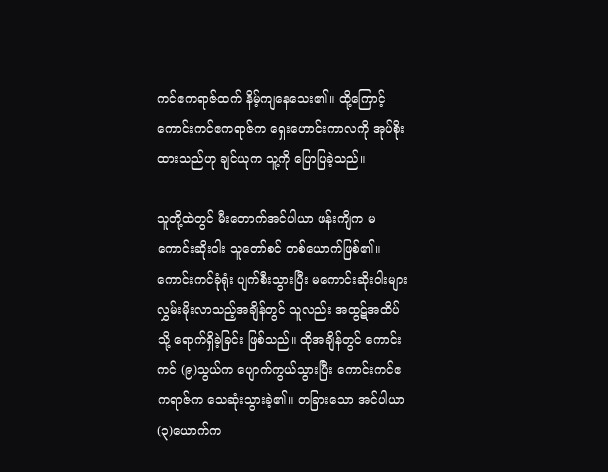ကင်ဧကရာဇ်ထက် နိမ့်ကျနေသေး၏။ ထို့ကြောင့် ကောင်းကင်ဧကရာဇ်က ရှေးဟောင်းကာလကို အုပ်စိုးထားသည်ဟု ချင်ယုက သူ့ကို ပြောပြခဲ့သည်။

သူတို့ထဲတွင် မီးတောက်အင်ပါယာ ဖန်းကျိက မကောင်းဆိုးဝါး သူတော်စင် တစ်ယောက်ဖြစ်၏။ ကောင်းကင်ခုံရုံး ပျက်စီးသွားပြီး မကောင်းဆိုးဝါးများ လွှမ်းမိုးလာသည့်အချိန်တွင် သူလည်း အထွဋ်အထိပ်သို့ ရောက်ရှိခဲ့ခြင်း ဖြစ်သည်။ ထိုအချိန်တွင် ကောင်းကင် (၉)သွယ်က ပျောက်ကွယ်သွားပြီး ကောင်းကင်ဧကရာဇ်က သေဆုံးသွားခဲ့၏။ တခြားသော အင်ပါယာ (၃)ယောက်က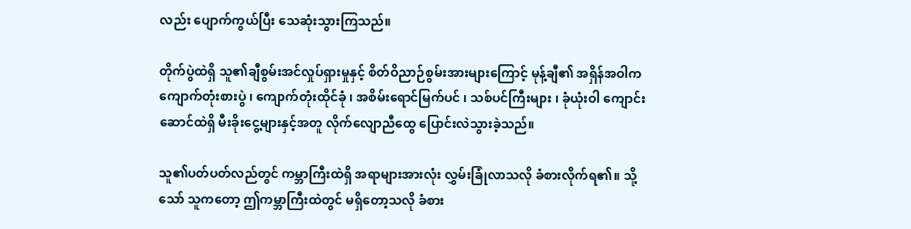လည်း ပျောက်ကွယ်ပြီး သေဆုံးသွားကြသည်။

တိုက်ပွဲထဲရှိ သူ၏ချီစွမ်းအင်လှုပ်ရှားမှုနှင့် စိတ်ဝိညာဉ်စွမ်းအားများကြောင့် မုန့်ချီ၏ အရှိန်အဝါက ကျောက်တုံးစားပွဲ ၊ ကျောက်တုံးထိုင်ခုံ ၊ အစိမ်းရောင်မြက်ပင် ၊ သစ်ပင်ကြီးများ ၊ ခုံယုံးဝါ ကျောင်းဆောင်ထဲရှိ မီးခိုးငွေ့များနှင့်အတူ လိုက်လျောညီထွေ ပြောင်းလဲသွားခဲ့သည်။

သူ၏ပတ်ပတ်လည်တွင် ကမ္ဘာကြီးထဲရှိ အရာများအားလုံး လွှမ်းခြုံလာသလို ခံစားလိုက်ရ၏။ သို့သော် သူကတော့ ဤကမ္ဘာကြီးထဲတွင် မရှိတော့သလို ခံစား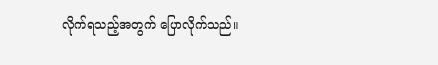လိုက်ရသည့်အတွက် ပြောလိုက်သည်။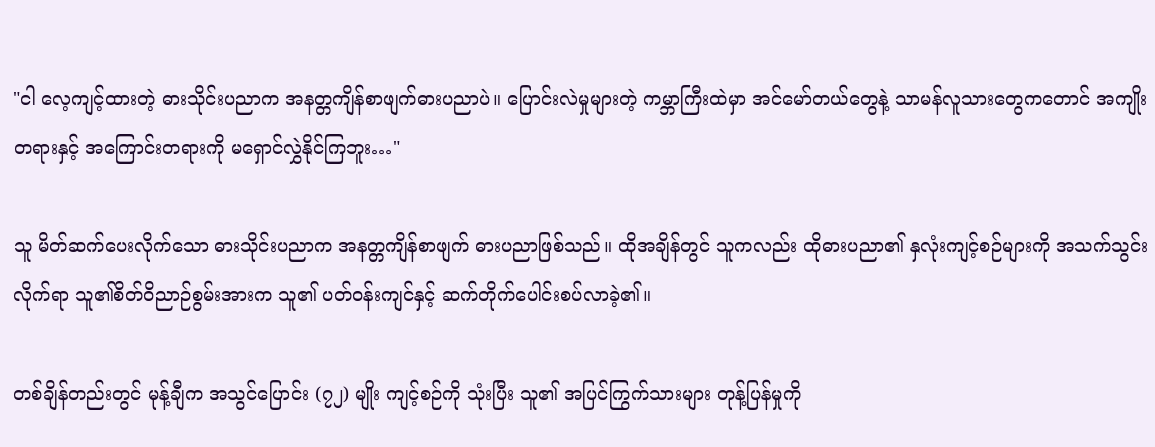"ငါ လေ့ကျင့်ထားတဲ့ ဓားသိုင်းပညာက အနတ္တကျိန်စာဖျက်ဓားပညာပဲ။ ပြောင်းလဲမှုများတဲ့ ကမ္ဘာကြီးထဲမှာ အင်မော်တယ်တွေနဲ့ သာမန်လူသားတွေကတောင် အကျိုးတရားနှင့် အကြောင်းတရားကို မရှောင်လွှဲနိုင်ကြဘူး…"

သူ မိတ်ဆက်ပေးလိုက်သော ဓားသိုင်းပညာက အနတ္တကျိန်စာဖျက် ဓားပညာဖြစ်သည်။ ထိုအချိန်တွင် သူကလည်း ထိုဓားပညာ၏ နှလုံးကျင့်စဉ်များကို အသက်သွင်းလိုက်ရာ သူ၏စိတ်ဝိညာဉ်စွမ်းအားက သူ၏ ပတ်ဝန်းကျင်နှင့် ဆက်တိုက်ပေါင်းစပ်လာခဲ့၏။

တစ်ချိန်တည်းတွင် မုန့်ချီက အသွင်ပြောင်း (၇၂) မျိုး ကျင့်စဉ်ကို သုံးပြီး သူ၏ အပြင်ကြွက်သားများ တုန့်ပြန်မှုကို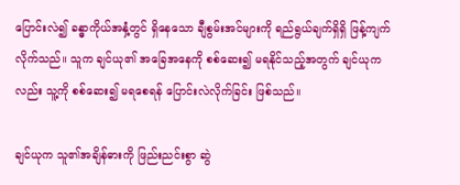ပြောင်းလဲ၍ ခန္ဓာကိုယ်အနှံ့တွင် ရှိနေသော ချီစွမ်းအင်များကို ရည်ရွယ်ချက်ရှိရှိ ဖြန့်ကျက်လိုက်သည်။ သူက ချင်ယု၏ အခြေအနေကို စစ်ဆေး၍ မရနိုင်သည့်အတွက် ချင်ယုကလည်း သူ့ကို စစ်ဆေး၍ မရစေရန် ပြောင်းလဲလိုက်ခြင်း ဖြစ်သည်။

ချင်ယုက သူ၏အချိန်ဓားကို ဖြည်းညင်းစွာ ဆွဲ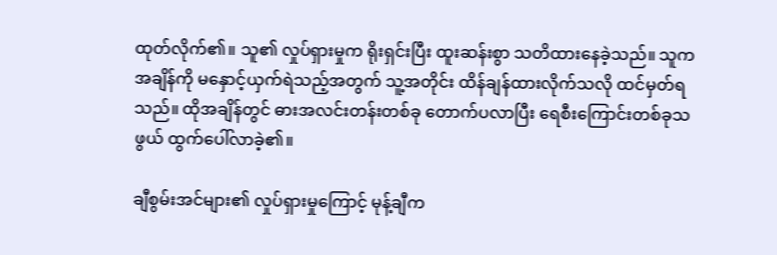ထုတ်လိုက်၏။ သူ၏ လှုပ်ရှားမှုက ရိုးရှင်းပြီး ထူးဆန်းစွာ သတိထားနေခဲ့သည်။ သူက အချိန်ကို မနှောင့်ယှက်ရဲသည့်အတွက် သူ့အတိုင်း ထိန်ချန်ထားလိုက်သလို ထင်မှတ်ရသည်။ ထိုအချိန်တွင် ဓားအလင်းတန်းတစ်ခု တောက်ပလာပြီး ရေစီးကြောင်းတစ်ခုသဖွယ် ထွက်ပေါ်လာခဲ့၏။

ချီစွမ်းအင်များ၏ လှုပ်ရှားမှုကြောင့် မုန့်ချီက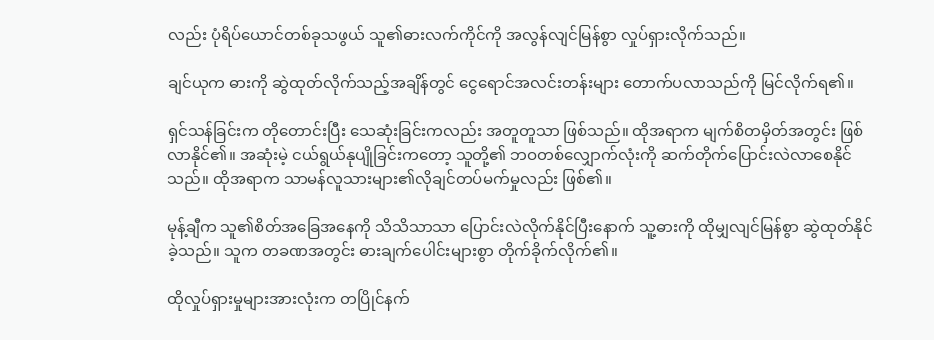လည်း ပုံရိပ်ယောင်တစ်ခုသဖွယ် သူ၏ဓားလက်ကိုင်ကို အလွန်လျင်မြန်စွာ လှုပ်ရှားလိုက်သည်။

ချင်ယုက ဓားကို ဆွဲထုတ်လိုက်သည့်အချိန်တွင် ငွေရောင်အလင်းတန်းများ တောက်ပလာသည်ကို မြင်လိုက်ရ၏။

ရှင်သန်ခြင်းက တိုတောင်းပြီး သေဆုံးခြင်းကလည်း အတူတူသာ ဖြစ်သည်။ ထိုအရာက မျက်စိတမှိတ်အတွင်း ဖြစ်လာနိုင်၏။ အဆုံးမဲ့ ငယ်ရွယ်နုပျိုခြင်းကတော့ သူတို့၏ ဘဝတစ်လျှောက်လုံးကို ဆက်တိုက်ပြောင်းလဲလာစေနိုင်သည်။ ထိုအရာက သာမန်လူသားများ၏လိုချင်တပ်မက်မှုလည်း ဖြစ်၏။

မုန့်ချီက သူ၏စိတ်အခြေအနေကို သိသိသာသာ ပြောင်းလဲလိုက်နိုင်ပြီးနောက် သူ့ဓားကို ထိုမျှလျင်မြန်စွာ ဆွဲထုတ်နိုင်ခဲ့သည်။ သူက တခဏအတွင်း ဓားချက်ပေါင်းများစွာ တိုက်ခိုက်လိုက်၏။

ထိုလှုပ်ရှားမှုများအားလုံးက တပြိုင်နက်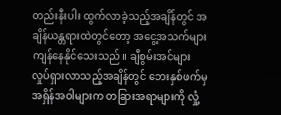တည်းနီးပါး ထွက်လာခဲ့သည့်အချိန်တွင် အချိန်ယန္တရားထဲတွင်တော့ အငွေ့အသက်များ ကျန်နေနိုင်သေးသည်။ ချီစွမ်းအင်များ လှုပ်ရှားလာသည့်အချိန်တွင် ဘေးနှစ်ဖက်မှ အရှိန်အဝါများက တခြားအရာများကို လှုံ့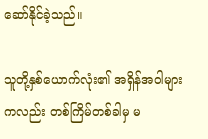ဆော်နိုင်ခဲ့သည်။

သူတို့နှစ်ယောက်လုံး၏ အရှိန်အဝါများကလည်း တစ်ကြိမ်တစ်ခါမှ မ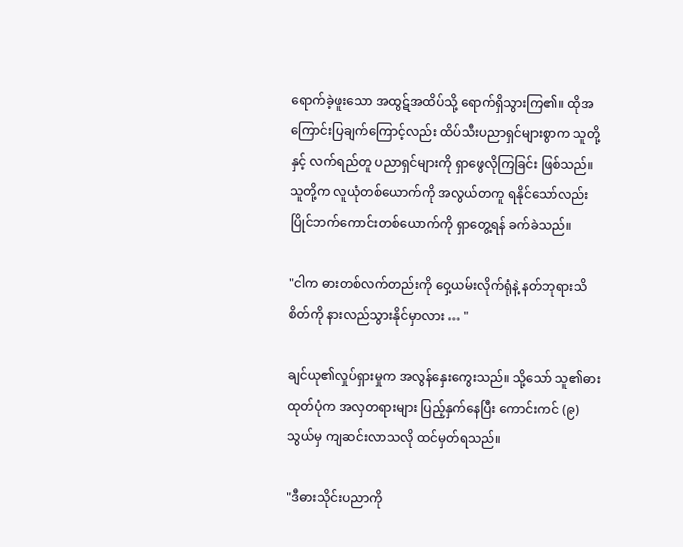ရောက်ခဲ့ဖူးသော အထွဋ်အထိပ်သို့ ရောက်ရှိသွားကြ၏။ ထိုအကြောင်းပြချက်ကြောင့်လည်း ထိပ်သီးပညာရှင်များစွာက သူတို့နှင့် လက်ရည်တူ ပညာရှင်များကို ရှာဖွေလိုကြခြင်း ဖြစ်သည်။ သူတို့က လူယုံတစ်ယောက်ကို အလွယ်တကူ ရနိုင်သော်လည်း ပြိုင်ဘက်ကောင်းတစ်ယောက်ကို ရှာတွေ့ရန် ခက်ခဲသည်။

"ငါက ဓားတစ်လက်တည်းကို ဝှေ့ယမ်းလိုက်ရုံနဲ့ နတ်ဘုရားသိစိတ်ကို နားလည်သွားနိုင်မှာလား … "

ချင်ယု၏လှုပ်ရှားမှုက အလွန်နှေးကွေးသည်။ သို့သော် သူ၏ဓားထုတ်ပုံက အလှတရားများ ပြည့်နှက်နေပြီး ကောင်းကင် (၉)သွယ်မှ ကျဆင်းလာသလို ထင်မှတ်ရသည်။

"ဒီဓားသိုင်းပညာကို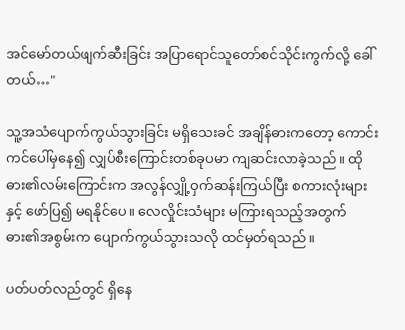အင်မော်တယ်ဖျက်ဆီးခြင်း အပြာရောင်သူတော်စင်သိုင်းကွက်လို့ ခေါ်တယ်…"

သူ့အသံပျောက်ကွယ်သွားခြင်း မရှိသေးခင် အချိန်ဓားကတော့ ကောင်းကင်ပေါ်မှနေ၍ လျှပ်စီးကြောင်းတစ်ခုပမာ ကျဆင်းလာခဲ့သည်။ ထိုဓား၏လမ်းကြောင်းက အလွန်လျှို့ဝှက်ဆန်းကြယ်ပြီး စကားလုံးများနှင့် ဖော်ပြ၍ မရနိုင်ပေ။ လေလှိုင်းသံများ မကြားရသည့်အတွက် ဓား၏အစွမ်းက ပျောက်ကွယ်သွားသလို ထင်မှတ်ရသည်။ ‌

ပတ်ပတ်လည်တွင် ရှိနေ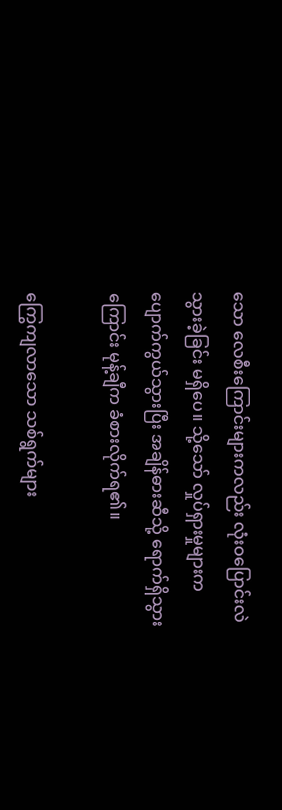သော လေစီးကြောင်းများကလည်း လုံးဝပြောင်းလဲသွားခဲ့ခြင်း မရှိပေ။ သို့သော် လှုပ်ရှားမှုများက ပျောက်ကွယ်သွားပြီး အချိန်ဓားဆီသို့ ရောက်ရှိသွားကြောင်း မုန့်ချီက ခံစားလိုက်ရ၏။

ကြွေကျလာသော သစ်ရွက်များ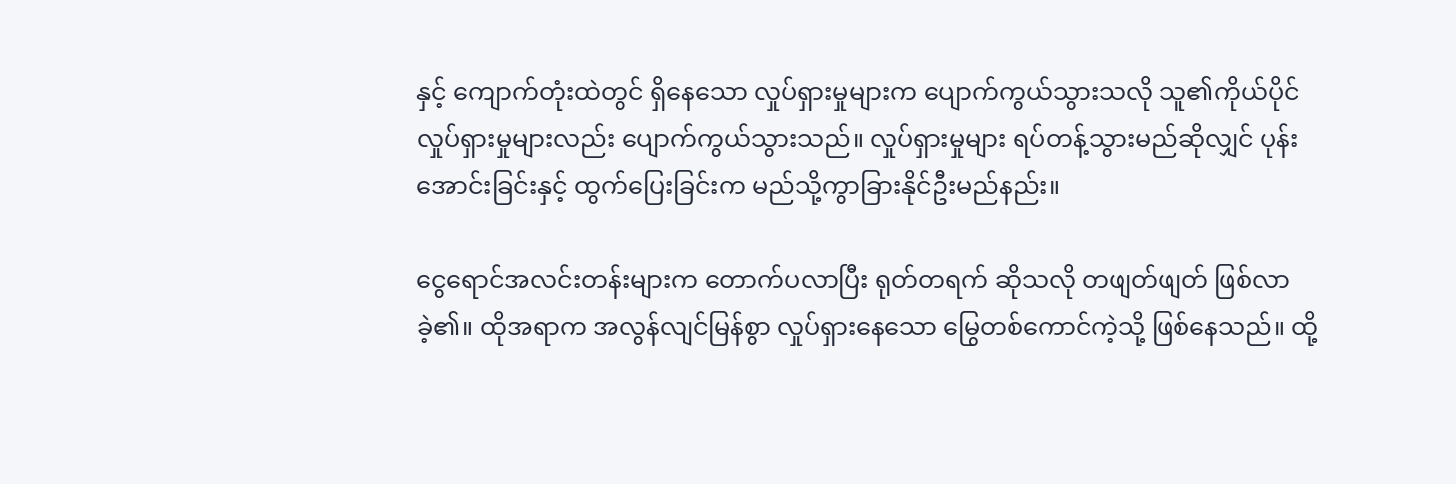နှင့် ကျောက်တုံးထဲတွင် ရှိနေသော လှုပ်ရှားမှုများက ပျောက်ကွယ်သွားသလို သူ၏ကိုယ်ပိုင်လှုပ်ရှားမှုများလည်း ပျောက်ကွယ်သွားသည်။ လှုပ်ရှားမှုများ ရပ်တန့်သွားမည်ဆိုလျှင် ပုန်းအောင်းခြင်းနှင့် ထွက်ပြေးခြင်းက မည်သို့ကွာခြားနိုင်ဦးမည်နည်း။

ငွေရောင်အလင်းတန်းများက တောက်ပလာပြီး ရုတ်တရက် ဆိုသလို တဖျတ်ဖျတ် ဖြစ်လာခဲ့၏။ ထိုအရာက အလွန်လျင်မြန်စွာ လှုပ်ရှားနေသော မြွေတစ်ကောင်ကဲ့သို့ ဖြစ်နေသည်။ ထို့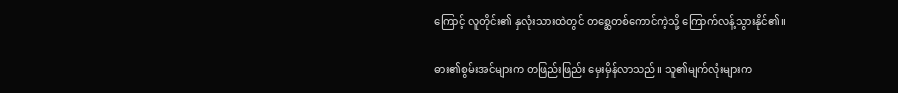ကြောင့် လူတိုင်း၏ နှလုံးသားထဲတွင် တစ္ဆေတစ်ကောင်ကဲ့သို့ ကြောက်လန့်သွားနိုင်၏။

ဓား၏စွမ်းအင်များက တဖြည်းဖြည်း မှေးမှိန်လာသည်။ သူ၏မျက်လုံးများက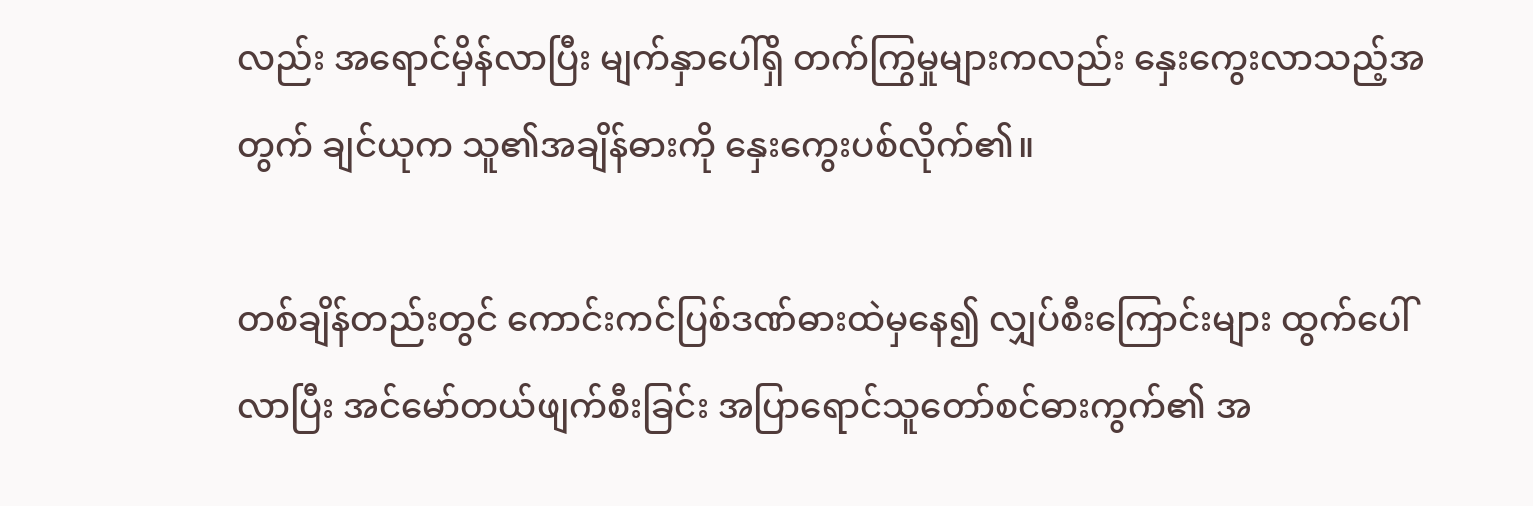လည်း အရောင်မှိန်လာပြီး မျက်နှာပေါ်ရှိ တက်ကြွမှုများကလည်း နှေးကွေးလာသည့်အတွက် ချင်ယုက သူ၏အချိန်ဓားကို နှေးကွေးပစ်လိုက်၏။

တစ်ချိန်တည်းတွင် ကောင်းကင်ပြစ်ဒဏ်ဓားထဲမှနေ၍ လျှပ်စီးကြောင်းများ ထွက်ပေါ်လာပြီး အင်မော်တယ်ဖျက်စီးခြင်း အပြာရောင်သူတော်စင်ဓားကွက်၏ အ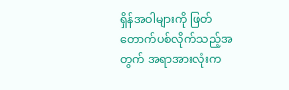ရှိန်အဝါများကို ဖြတ်တောက်ပစ်လိုက်သည့်အတွက် အရာအားလုံးက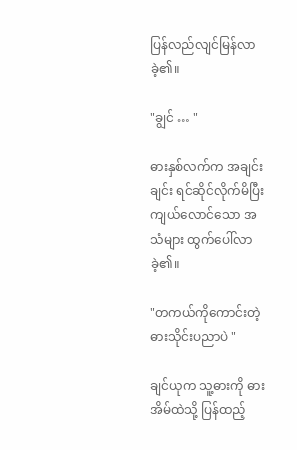ပြန်လည်လျင်မြန်လာခဲ့၏။

"ချွင် … "

ဓားနှစ်လက်က အချင်းချင်း ရင်ဆိုင်လိုက်မိပြီး ကျယ်လောင်သော အသံများ ထွက်ပေါ်လာခဲ့၏။

"တကယ်ကိုကောင်းတဲ့ ဓားသိုင်းပညာပဲ "

ချင်ယုက သူ့ဓားကို ဓားအိမ်ထဲသို့ ပြန်ထည့်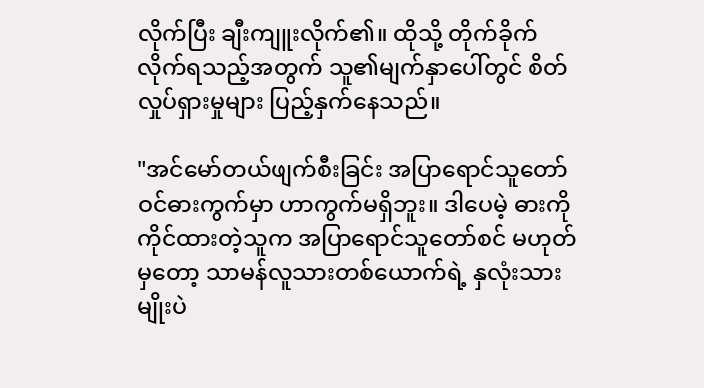လိုက်ပြီး ချီးကျူးလိုက်၏။ ထိုသို့ တိုက်ခိုက်လိုက်ရသည့်အတွက် သူ၏မျက်နှာပေါ်တွင် စိတ်လှုပ်ရှားမှုများ ပြည့်နှက်နေသည်။

"အင်မော်တယ်ဖျက်စီးခြင်း အပြာရောင်သူတော်ဝင်ဓားကွက်မှာ ဟာကွက်မရှိဘူး။ ဒါပေမဲ့ ဓားကို ကိုင်ထားတဲ့သူက အပြာရောင်သူတော်စင် မဟုတ်မှတော့ သာမန်လူသားတစ်ယောက်ရဲ့ နှလုံးသားမျိုးပဲ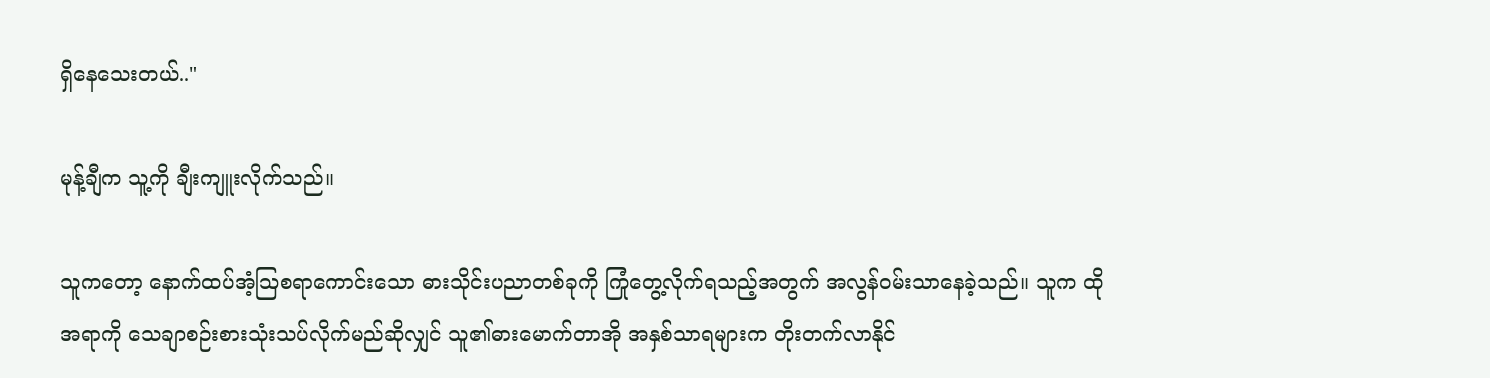ရှိနေသေးတယ်.."

မုန့်ချီက သူ့ကို ချီးကျူးလိုက်သည်။

သူကတော့ နောက်ထပ်အံ့ဩစရာကောင်းသော ဓားသိုင်းပညာတစ်ခုကို ကြုံတွေ့လိုက်ရသည့်အတွက် အလွန်ဝမ်းသာနေခဲ့သည်။ သူက ထိုအရာကို သေချာစဉ်းစားသုံးသပ်လိုက်မည်ဆိုလျှင် သူ၏ဓားမောက်တာအို အနှစ်သာရများက တိုးတက်လာနိုင်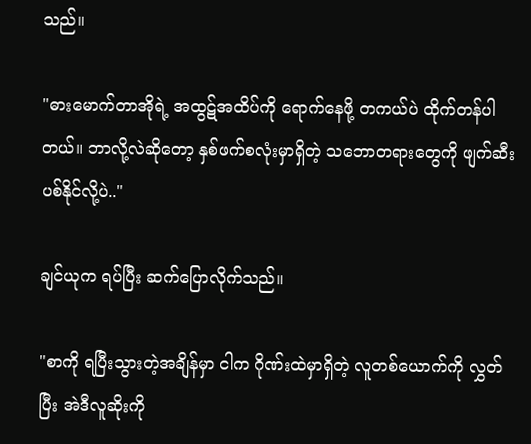သည်။

"ဓားမောက်တာအိုရဲ့ အထွဋ်အထိပ်ကို ရောက်နေဖို့ တကယ်ပဲ ထိုက်တန်ပါတယ်။ ဘာလို့လဲဆိုတော့ နှစ်ဖက်စလုံးမှာရှိတဲ့ သဘောတရားတွေကို ဖျက်ဆီးပစ်နိုင်လို့ပဲ.."

ချင်ယုက ရပ်ပြီး ဆက်ပြောလိုက်သည်။

"စာကို ရပြီးသွားတဲ့အချိန်မှာ ငါက ဂိုဏ်းထဲမှာရှိတဲ့ လူတစ်ယောက်ကို လွှတ်ပြီး အဲဒီလူဆိုးကို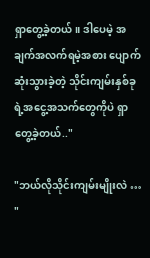ရှာတွေ့ခဲ့တယ်။ ဒါပေမဲ့ အချက်အလက်ရမဲ့အစား ပျောက်ဆုံးသွားခဲ့တဲ့ သိုင်းကျမ်းနှစ်ခုရဲ့အငွေ့အသက်တွေကိုပဲ ရှာတွေ့ခဲ့တယ်.."

"ဘယ်လိုသိုင်းကျမ်းမျိုးလဲ … "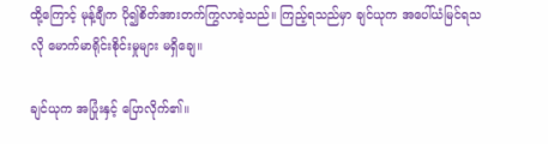ထို့ကြောင့် မုန့်ချီက ပို၍စိတ်အားတက်ကြွလာခဲ့သည်။ ကြည့်ရသည်မှာ ချင်ယုက အပေါ်ယံမြင်ရသလို မောက်မာရိုင်းစိုင်းမှုများ မရှိချေ။

ချင်ယုက အပြုံးနှင့် ပြောလိုက်၏။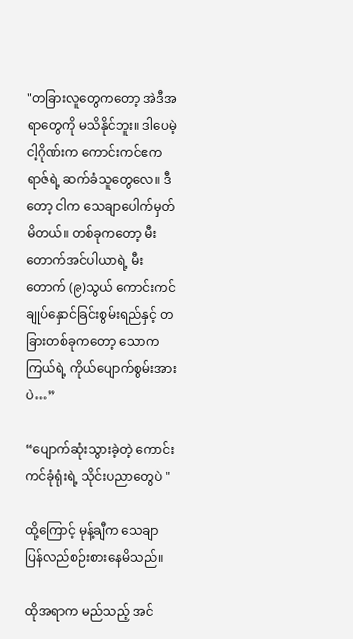"တခြားလူတွေကတော့ အဲဒီအရာတွေကို မသိနိုင်ဘူး။ ဒါပေမဲ့ ငါ့ဂိုဏ်းက ကောင်းကင်ဧကရာဇ်ရဲ့ ဆက်ခံသူတွေလေ။ ဒီတော့ ငါက သေချာပေါက်မှတ်မိတယ်။ တစ်ခုကတော့ မီးတောက်အင်ပါယာရဲ့ မီးတောက် (၉)သွယ် ကောင်းကင်ချုပ်နှောင်ခြင်းစွမ်းရည်နှင့် တခြားတစ်ခုကတော့ သောကကြယ်ရဲ့ ကိုယ်ပျောက်စွမ်းအားပဲ…”

“ပျောက်ဆုံးသွားခဲ့တဲ့ ကောင်းကင်ခုံရုံးရဲ့ သိုင်းပညာတွေပဲ "

ထို့ကြောင့် မုန့်ချီက သေချာပြန်လည်စဉ်းစားနေမိသည်။

ထိုအရာက မည်သည့် အင်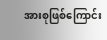အားစုဖြစ်ကြောင်း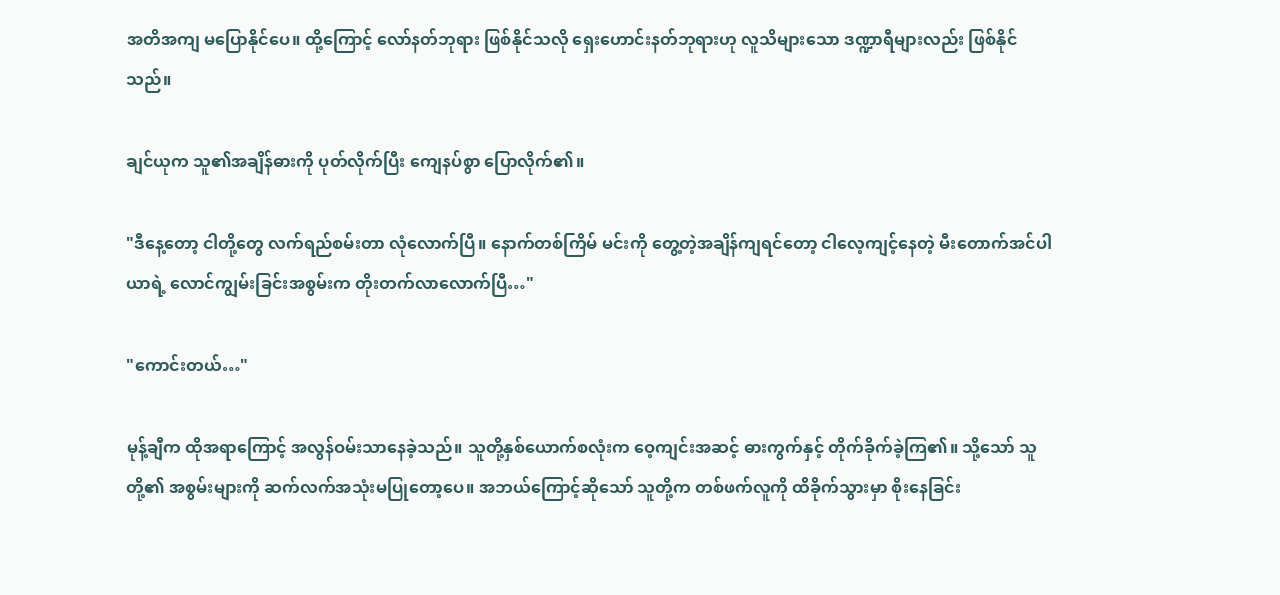အတိအကျ မပြောနိုင်ပေ။ ထို့ကြောင့် လော်နတ်ဘုရား ဖြစ်နိုင်သလို ရှေးဟောင်းနတ်ဘုရားဟု လူသိများသော ဒဏ္ဍာရီများလည်း ဖြစ်နိုင်သည်။

ချင်ယုက သူ၏အချိန်ဓားကို ပုတ်လိုက်ပြီး ကျေနပ်စွာ ပြောလိုက်၏။

"ဒီနေ့တော့ ငါတို့တွေ လက်ရည်စမ်းတာ လုံလောက်ပြီ။ နောက်တစ်ကြိမ် မင်းကို တွေ့တဲ့အချိန်ကျရင်တော့ ငါလေ့ကျင့်နေတဲ့ မီးတောက်အင်ပါယာရဲ့ လောင်ကျွမ်းခြင်းအစွမ်းက တိုးတက်လာလောက်ပြီ…"

"ကောင်းတယ်…"

မုန့်ချီက ထိုအရာကြောင့် အလွန်ဝမ်းသာနေခဲ့သည်။ သူတို့နှစ်ယောက်စလုံးက ဝေ့ကျင်းအဆင့် ဓားကွက်နှင့် တိုက်ခိုက်ခဲ့ကြ၏။ သို့သော် သူတို့၏ အစွမ်းများကို ဆက်လက်အသုံးမပြုတော့ပေ။ အဘယ်ကြောင့်ဆိုသော် သူတို့က တစ်ဖက်လူကို ထိခိုက်သွားမှာ စိုးနေခြင်း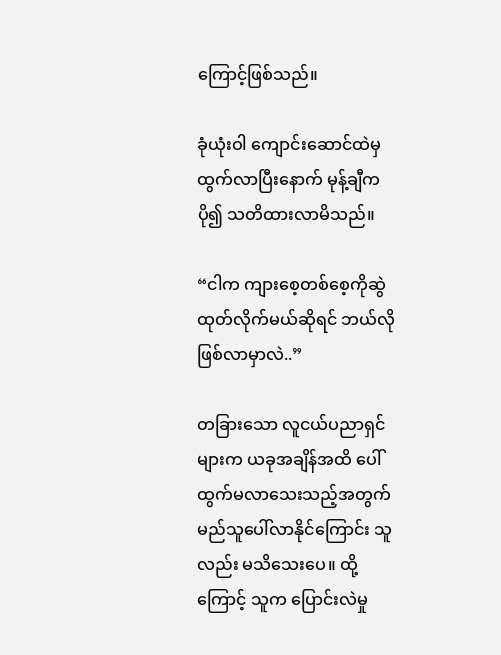ကြောင့်ဖြစ်သည်။

ခုံယုံးဝါ ကျောင်းဆောင်ထဲမှ ထွက်လာပြီးနောက် မုန့်ချီက ပို၍ သတိထားလာမိသည်။

“ငါက ကျားစေ့တစ်စေ့ကိုဆွဲထုတ်လိုက်မယ်ဆိုရင် ဘယ်လိုဖြစ်လာမှာလဲ..”

တခြားသော လူငယ်ပညာရှင်များက ယခုအချိန်အထိ ပေါ်ထွက်မလာသေးသည့်အတွက် မည်သူပေါ်လာနိုင်ကြောင်း သူလည်း မသိသေးပေ။ ထို့ကြောင့် သူက ပြောင်းလဲမှု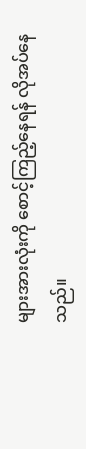များအားလုံးကို စောင့်ကြည့်နေရန် လိုအပ်နေသည်။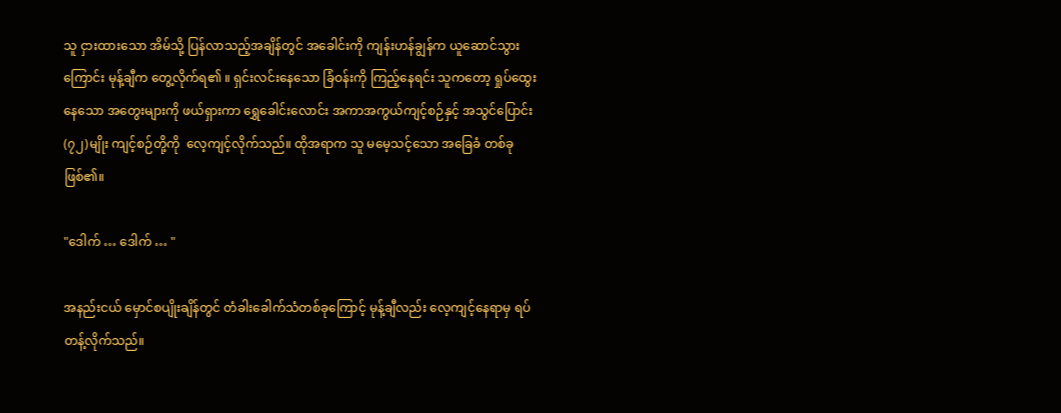သူ ငှားထားသော အိမ်သို့ ပြန်လာသည့်အချိန်တွင် အခေါင်းကို ကျန်းဟန်ချွန်က ယူဆောင်သွားကြောင်း မုန့်ချီက တွေ့လိုက်ရ၏ ။ ရှင်းလင်းနေသော ခြံဝန်းကို ကြည့်နေရင်း သူကတော့ ရှုပ်ထွေးနေသော အတွေးများကို ဖယ်ရှားကာ ရွှေခေါင်းလောင်း အကာအကွယ်ကျင့်စဉ်နှင့် အသွင်ပြောင်း (၇၂)မျိုး ကျင့်စဉ်တို့ကို ‌ လေ့ကျင့်လိုက်သည်။ ထိုအရာက သူ မမေ့သင့်သော အခြေခံ တစ်ခုဖြစ်၏။

"ဒေါက် … ဒေါက် … "

အနည်းငယ် မှောင်စပျိုးချိန်တွင် တံခါးခေါက်သံတစ်ခုကြောင့် မုန့်ချီလည်း လေ့ကျင့်နေရာမှ ရပ်တန့်လိုက်သည်။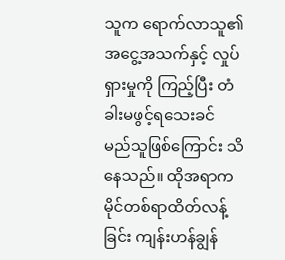သူက ရောက်လာသူ၏ အငွေ့အသက်နှင့် လှုပ်ရှားမှုကို ကြည့်ပြီး တံခါးမဖွင့်ရသေးခင် မည်သူဖြစ်ကြောင်း သိနေသည်။ ထိုအရာက မိုင်တစ်ရာထိတ်လန့်ခြင်း ကျန်းဟန်ချွန်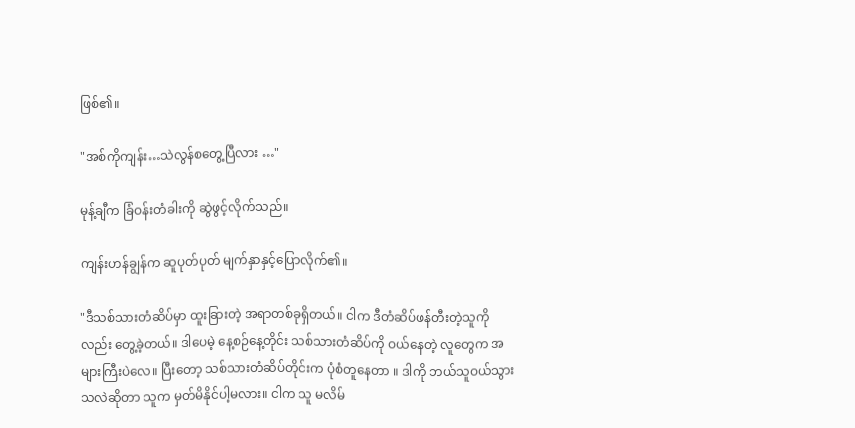ဖြစ်၏။

"အစ်ကိုကျန်း…သဲလွန်စတွေ့ပြီလား …"

မုန့်ချီက ခြံဝန်းတံခါးကို ဆွဲဖွင့်လိုက်သည်။

ကျန်းဟန်ချွန်က ဆူပုတ်ပုတ် မျက်နှာနှင့်ပြောလိုက်၏။

"ဒီသစ်သားတံဆိပ်မှာ ထူးခြားတဲ့ အရာတစ်ခုရှိတယ်။ ငါက ဒီတံဆိပ်ဖန်တီးတဲ့သူကိုလည်း တွေ့ခဲ့တယ်။ ဒါပေမဲ့ နေ့စဉ်နေ့တိုင်း သစ်သားတံဆိပ်ကို ဝယ်နေတဲ့ လူတွေက အများကြီးပဲလေ။ ပြီးတော့ သစ်သားတံဆိပ်တိုင်းက ပုံစံတူနေတာ ။ ဒါကို ဘယ်သူဝယ်သွားသလဲဆိုတာ သူက မှတ်မိနိုင်ပါ့မလား။ ငါက သူ မလိမ်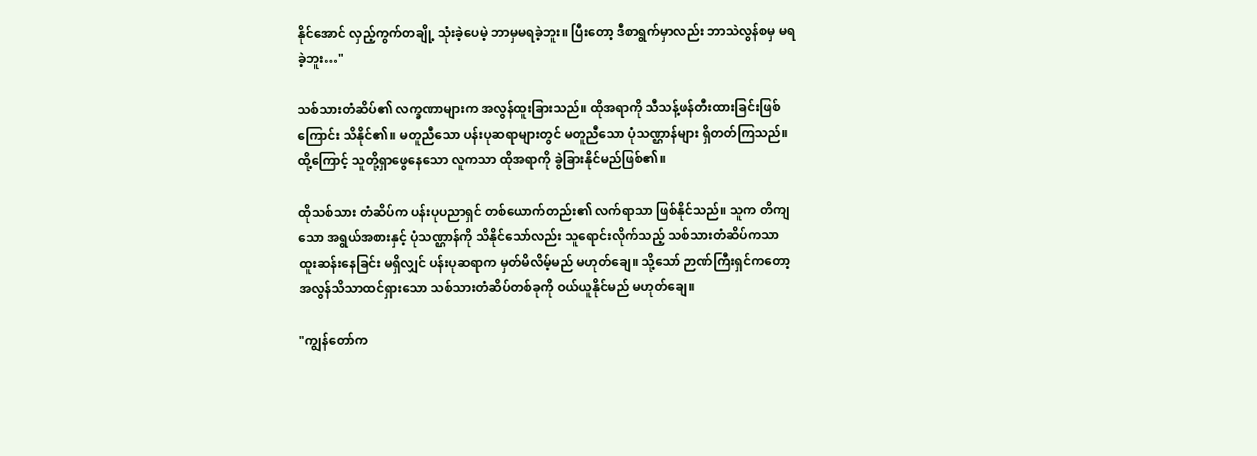နိုင်အောင် လှည့်ကွက်တချို့ သုံးခဲ့ပေမဲ့ ဘာမှမရခဲ့ဘူး။ ပြီးတော့ ဒီစာရွက်မှာလည်း ဘာသဲလွန်စမှ မရခဲ့ဘူး…"

သစ်သားတံဆိပ်၏ လက္ခဏာများက အလွန်ထူးခြားသည်။ ထိုအရာကို သီသန့်ဖန်တီးထားခြင်းဖြစ်ကြောင်း သိနိုင်၏။ မတူညီသော ပန်းပုဆရာများတွင် မတူညီသော ပုံသဏ္ဌာန်များ ရှိတတ်ကြသည်။ ထို့ကြောင့် သူတို့ရှာဖွေနေသော လူကသာ ထိုအရာကို ခွဲခြားနိုင်မည်ဖြစ်၏။

ထိုသစ်သား တံဆိပ်က ပန်းပုပညာရှင် တစ်ယောက်တည်း၏ လက်ရာသာ ဖြစ်နိုင်သည်။ သူက တိကျသော အရွယ်အစားနှင့် ပုံသဏ္ဌာန်ကို သိနိုင်သော်လည်း သူရောင်းလိုက်သည့် သစ်သားတံဆိပ်ကသာ ထူးဆန်းနေခြင်း မရှိလျှင် ပန်းပုဆရာက မှတ်မိလိမ့်မည် မဟုတ်ချေ။ သို့သော် ဉာဏ်ကြီးရှင်ကတော့ အလွန်သိသာထင်ရှားသော သစ်သားတံဆိပ်တစ်ခုကို ဝယ်ယူနိုင်မည် မဟုတ်ချေ။

"ကျွန်တော်က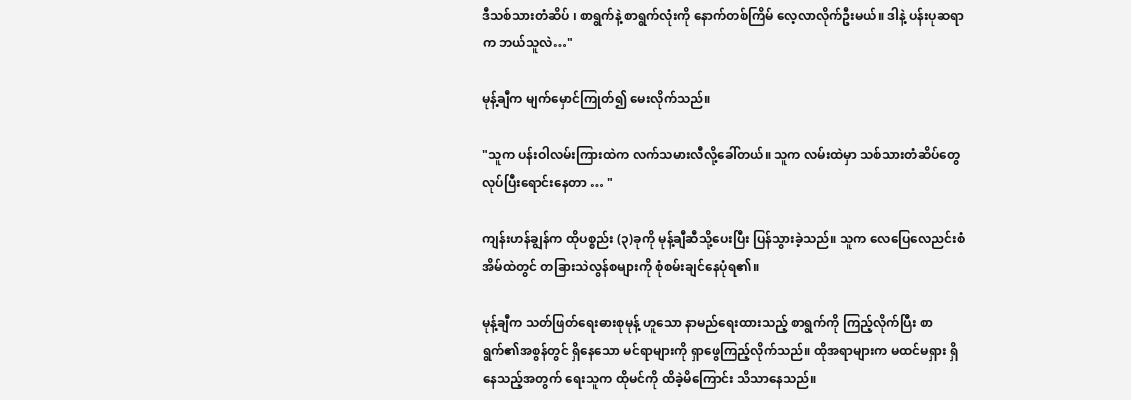ဒီသစ်သားတံဆိပ် ၊ စာရွက်နဲ့ စာရွက်လုံးကို နောက်တစ်ကြိမ် လေ့လာလိုက်ဦးမယ်။ ဒါနဲ့ ပန်းပုဆရာက ဘယ်သူလဲ…"

မုန့်ချီက မျက်မှောင်ကြုတ်၍ မေးလိုက်သည်။

"သူက ပန်းဝါလမ်းကြားထဲက လက်သမားလီလို့ခေါ်တယ်။ သူက လမ်းထဲမှာ သစ်သားတံဆိပ်တွေ လုပ်ပြီးရောင်းနေတာ … "

ကျန်းဟန်ချွန်က ထိုပစ္စည်း (၃)ခုကို မုန့်ချီဆီသို့ပေးပြီး ပြန်သွားခဲ့သည်။ သူက လေပြေလေညင်းစံအိမ်ထဲတွင် တခြားသဲလွန်စများကို စုံစမ်းချင်နေပုံရ၏။

မုန့်ချီက သတ်ဖြတ်ရေးဓားစုမုန့် ဟူသော နာမည်ရေးထားသည့် စာရွက်ကို ကြည့်လိုက်ပြီး စာရွက်၏အစွန်တွင် ရှိနေသော မင်ရာများကို ရှာဖွေကြည့်လိုက်သည်။ ထိုအရာများက မထင်မရှား ရှိနေသည့်အတွက် ရေးသူက ထိုမင်ကို ထိခဲ့မိကြောင်း သိသာနေသည်။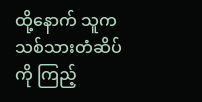ထို့နောက် သူက သစ်သားတံဆိပ်ကို ကြည့်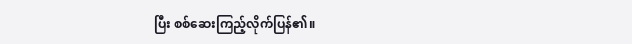ပြီး စစ်ဆေးကြည့်လိုက်ပြန်၏။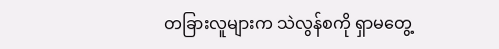တခြားလူများက သဲလွန်စကို ရှာမတွေ့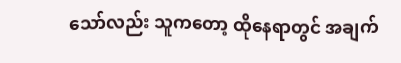သော်လည်း သူကတော့ ထိုနေရာတွင် အချက်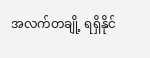အလက်တချို့ ရရှိနိုင်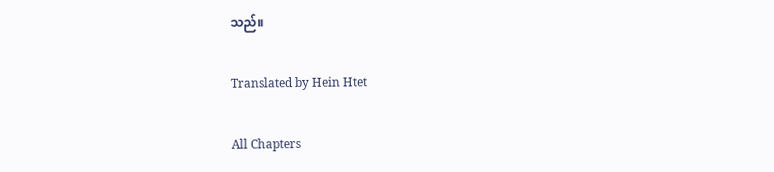သည်။

Translated by Hein Htet

All Chapters